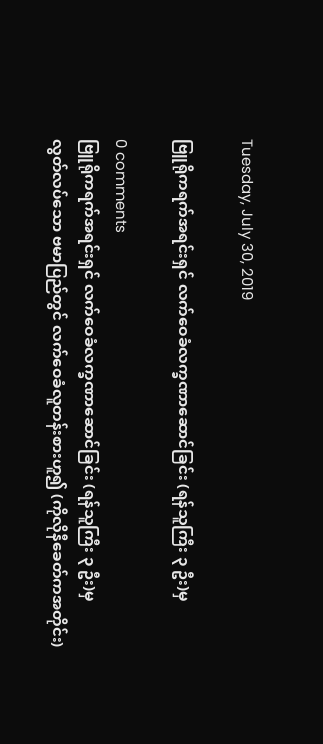Tuesday, July 30, 2019

ဗြူရိုကရက်အရင်းရှင် လက်ဝေခံလက္ခဏာဆောင်ခြင်း (ရန်သူကြီး ၃ ဦး)မှ

0 comments
ဗြူရိုကရက်အရင်းရှင် လက်ဝေခံလက္ခဏာဆောင်ခြင်း (ရန်သူကြီး ၃ ဦး)မှ
လွတ်လပ်သော ဗမာပြည်တွင် လက်ဝေခံလူတန်းစားဟူ၍ (ကိုလိုနီခေတ်ကအတိုင်း)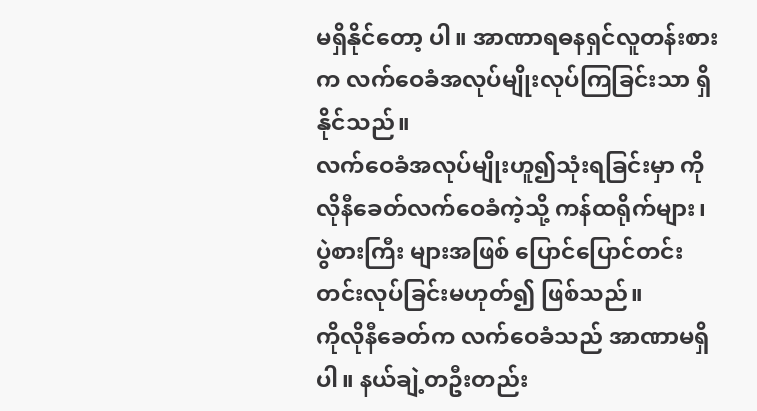မရှိနိုင်တော့ ပါ။ အာဏာရဓနရှင်လူတန်းစားက လက်ဝေခံအလုပ်မျိုးလုပ်ကြခြင်းသာ ရှိနိုင်သည်။
လက်ဝေခံအလုပ်မျိုးဟူ၍သုံးရခြင်းမှာ ကိုလိုနီခေတ်လက်ဝေခံကဲ့သို့ ကန်ထရိုက်များ၊ ပွဲစားကြီး များအဖြစ် ပြောင်ပြောင်တင်းတင်းလုပ်ခြင်းမဟုတ်၍ ဖြစ်သည်။
ကိုလိုနီခေတ်က လက်ဝေခံသည် အာဏာမရှိပါ။ နယ်ချဲ့တဦးတည်း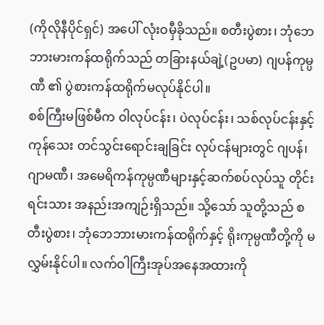(ကိုလိုနီပိုင်ရှင်) အပေါ် လုံးဝမှီခိုသည်။ စတီးပွဲစား၊ ဘုံဘေဘားမားကန်ထရိုက်သည် တခြားနယ်ချဲ့(ဥပမာ) ဂျပန်ကုမ္ပဏီ ၏ ပွဲစားကန်ထရိုက်မလုပ်နိုင်ပါ။
စစ်ကြီးမဖြစ်မီက ဝါလုပ်ငန်း၊ ပဲလုပ်ငန်း၊ သစ်လုပ်ငန်းနှင့်ကုန်သေး တင်သွင်းရောင်းချခြင်း လုပ်ငန်များတွင် ဂျပန်၊ ဂျာမဏီ၊ အမေရိကန်ကုမ္ပဏီများနှင့်ဆက်စပ်လုပ်သူ တိုင်းရင်းသား အနည်းအကျဉ်းရှိသည်။ သို့သော် သူတို့သည် စတီးပွဲစား၊ ဘုံဘေဘားမားကန်ထရိုက်နှင့် ရိုးကုမ္ပဏီတို့ကို မလွှမ်းနိုင်ပါ။ လက်ဝါကြီးအုပ်အနေအထားကို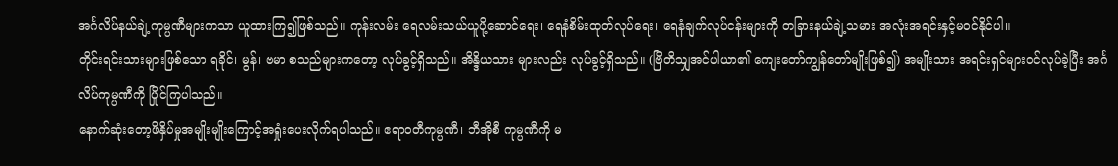အင်္ဂလိပ်နယ်ချဲ့ကုမ္ပဏီများကသာ ယူထားကြ၍ဖြစ်သည်။ ကုန်းလမ်း ရေလမ်းသယ်ယူပို့ဆောင်ရေး၊ ရေနံစိမ်းထုတ်လုပ်ရေး၊ ရေနံချက်လုပ်ငန်းများကို တခြားနယ်ချဲ့သမား အလုံးအရင်းနှင့်မဝင်နိုင်ပါ။
တိုင်းရင်းသားများဖြစ်သော ရခိုင်၊ မွန်၊ ဗမာ စသည်များကတော့ လုပ်ခွင့်ရှိသည်။ အိန္ဒိယသား များလည်း လုပ်ခွင့်ရှိသည်။ (ဗြိတိသျှအင်ပါယာ၏ ကျေးတော်ကျွန်တော်မျိုးဖြစ်၍) အမျိုးသား အရင်းရှင်များဝင်လုပ်ခဲ့ပြီး အင်္ဂလိပ်ကုမ္ပဏီကို ပြိုင်ကြပါသည်။
နောက်ဆုံးတော့ဖိနှိပ်မှုအမျိုးမျိုးကြောင့်အရှုံးပေးလိုက်ရပါသည်။ ဧရာဝတီကုမ္ပဏီ၊ ဘီအိုစီ ကုမ္ပဏီကို မ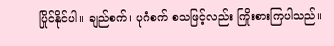ပြိုင်နိုင်ပါ။ ချည်စက်၊ ပုဂံစက် စသဖြင့်လည်း ကြိုးစားကြပါသည်။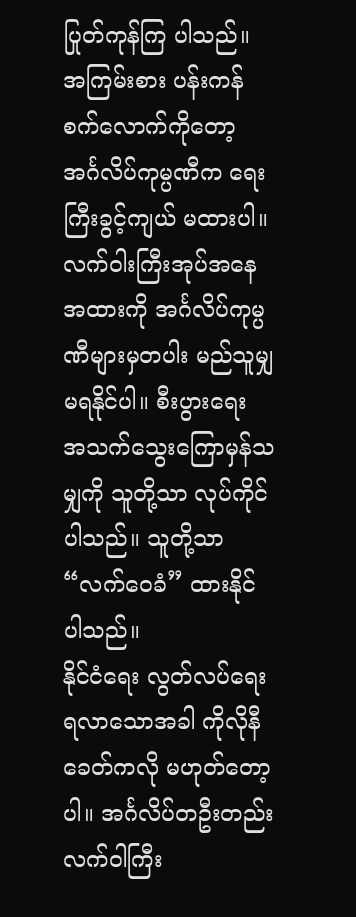ပြုတ်ကုန်ကြ ပါသည်။ အကြမ်းစား ပန်းကန်စက်လောက်ကိုတော့ အင်္ဂလိပ်ကုမ္ပဏီက ရေးကြီးခွင့်ကျယ် မထားပါ။
လက်ဝါးကြီးအုပ်အနေအထားကို အင်္ဂလိပ်ကုမ္ပဏီများမှတပါး မည်သူမျှမရနိုင်ပါ။ စီးပွားရေး အသက်သွေးကြောမှန်သမျှကို သူတို့သာ လုပ်ကိုင်ပါသည်။ သူတို့သာ “လက်ဝေခံ” ထားနိုင် ပါသည်။
နိုင်ငံရေး လွတ်လပ်ရေးရလာသောအခါ ကိုလိုနီခေတ်ကလို မဟုတ်တော့ပါ။ အင်္ဂလိပ်တဦးတည်း လက်ဝါကြီး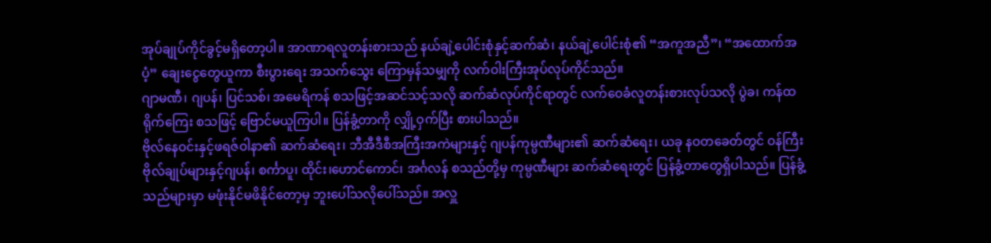အုပ်ချုပ်ကိုင်ခွင့်မရှိတော့ပါ။ အာဏာရလူတန်းစားသည် နယ်ချဲ့ပေါင်းစုံနှင့်ဆက်ဆံ၊ နယ်ချဲ့ပေါင်းစုံ၏ “အကူအညီ”၊ “အထောက်အပံ့” ချေးငွေတွေယူကာ စီးပွားရေး အသက်သွေး ကြောမှန်သမျှကို လက်ဝါးကြီးအုပ်လုပ်ကိုင်သည်။
ဂျာမဏီ၊ ဂျပန်၊ ပြင်သစ်၊ အမေရိကန် စသဖြင့်အဆင်သင့်သလို ဆက်ဆံလုပ်ကိုင်ရာတွင် လက်ဝေခံလူတန်းစားလုပ်သလို ပွဲခ၊ ကန်ထရိုက်ကြေး စသဖြင့် ဗြောင်မယူကြပါ။ ပြန်ခွံ့တာကို လျှို့ဝှက်ပြီး စားပါသည်။
ဗိုလ်နေဝင်းနှင့်ဖရဇ်ဝါနာ၏ ဆက်ဆံရေး၊ ဘီအီဒီစီအကြီးအကဲများနှင့် ဂျပန်ကုမ္ပဏီများ၏ ဆက်ဆံရေး၊ ယခု နဝတခေတ်တွင် ဝန်ကြီး ဗိုလ်ချုပ်များနှင့်ဂျပန်၊ စင်္ကာပူ၊ ထိုင်း၊ဟောင်ကောင်၊ အင်္ဂလန် စသည်တို့မှ ကုမ္ပဏီများ ဆက်ဆံရေးတွင် ပြန်ခွံ့တာတွေရှိပါသည်။ ပြန်ခွံ့သည်များမှာ မဖုံးနိုင်မဖိနိုင်တော့မှ ဘူးပေါ်သလိုပေါ်သည်။ အလှူ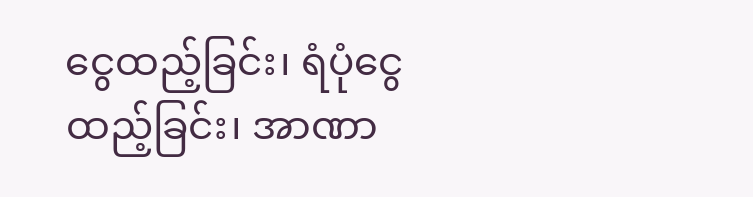ငွေထည့်ခြင်း၊ ရံပုံငွေထည့်ခြင်း၊ အာဏာ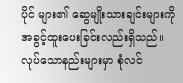ပိုင် များ၏ ဆွေမျိုးသားချင်းများကို အခွင့်ထူးပေးခြင်းလည်းရှိသည်။ လုပ်သောနည်းများမှာ စုံလင်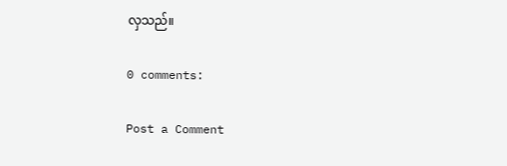လှသည်။

0 comments:

Post a Comment